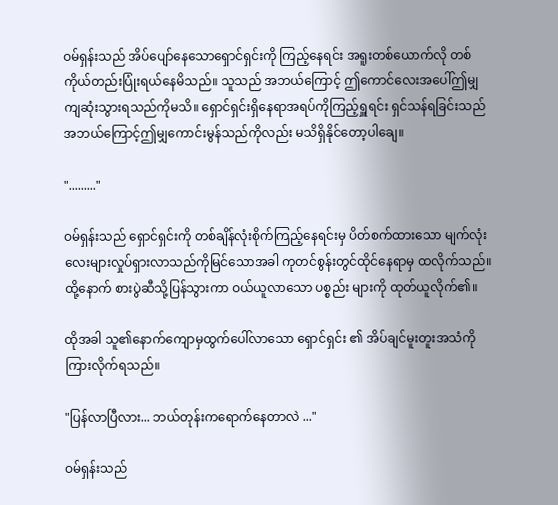ဝမ်ရှန်းသည် အိပ်ပျော်နေသောရှောင်ရှင်းကို ကြည့်နေရင်း အရူးတစ်ယောက်လို တစ်ကိုယ်တည်းပြုံးရယ်နေမိသည်။ သူသည် အဘယ်ကြောင့် ဤကောင်လေးအပေါ်ဤမျှကျဆုံးသွားရသည်ကိုမသိ။ ရှောင်ရှင်းရှိနေရာအရပ်ကိုကြည့်ရှူရင်း ရှင်သန်ရခြင်းသည် အဘယ်ကြောင့်ဤမျှကောင်းမွန်သည်ကိုလည်း မသိရှိနိုင်တော့ပါချေ။

"........."

ဝမ်ရှန်းသည် ရှောင်ရှင်းကို တစ်ချိန်လုံးစိုက်ကြည့်နေရင်းမှ ပိတ်စက်ထားသော မျက်လုံးလေးများလှုပ်ရှားလာသည်ကိုမြင်သောအခါ ကုတင်စွန်းတွင်ထိုင်နေရာမှ ထလိုက်သည်။ ထို့နောက် စားပွဲဆီသို့ပြန်သွားကာ ဝယ်ယူလာသော ပစ္စည်း များကို ထုတ်ယူလိုက်၏။

ထိုအခါ သူ၏နောက်ကျောမှထွက်ပေါ်လာသော ရှောင်ရှင်း ၏ အိပ်ချင်မူးတူးအသံကိုကြားလိုက်ရသည်။

"ပြန်လာပြီလား... ဘယ်တုန်းကရောက်နေတာလဲ ..."

ဝမ်ရှန်းသည်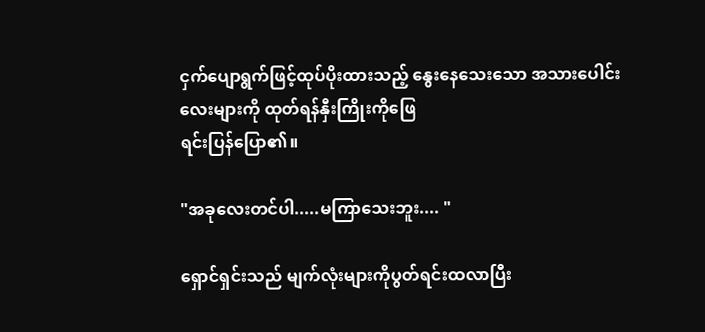ငှက်ပျောရွက်ဖြင့်ထုပ်ပိုးထားသည့် နွေးနေသေးသော အသားပေါင်းလေးများကို ထုတ်ရန်နှီးကြိုးကိုဖြေ
ရင်းပြန်ပြော၏။

"အခုလေးတင်ပါ.....မကြာသေးဘူး.... "

ရှောင်ရှင်းသည် မျက်လုံးများကိုပွတ်ရင်းထလာပြီး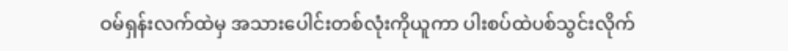ဝမ်ရှန်းလက်ထဲမှ အသားပေါင်းတစ်လုံးကိုယူကာ ပါးစပ်ထဲပစ်သွင်းလိုက်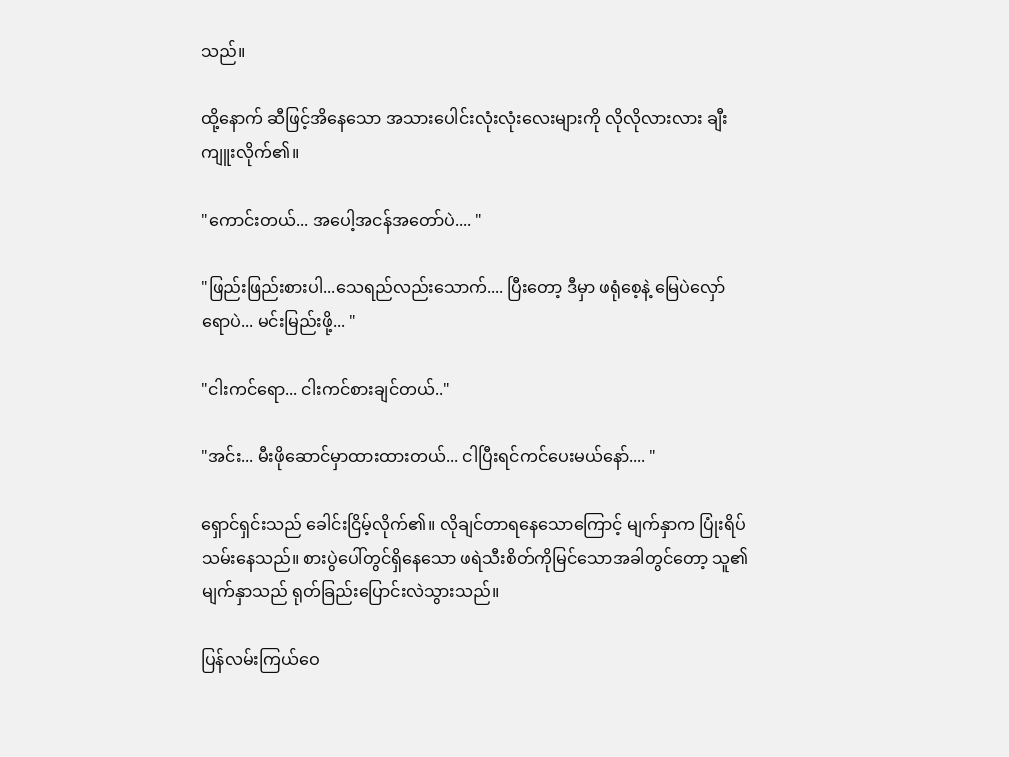သည်။

ထို့နောက် ဆီဖြင့်အိနေသော အသားပေါင်းလုံးလုံးလေးများကို လိုလိုလားလား ချီးကျူးလိုက်၏။

"ကောင်းတယ်... အပေါ့အငန်အတော်ပဲ.... "

"ဖြည်းဖြည်းစားပါ...သေရည်လည်းသောက်.... ပြီးတော့ ဒီမှာ ဖရုံစေ့နဲ့ မြေပဲလှော်ရောပဲ... မင်းမြည်းဖို့... "

"ငါးကင်ရော... ငါးကင်စားချင်တယ်.."

"အင်း... မီးဖိုဆောင်မှာထားထားတယ်... ငါပြီးရင်ကင်ပေးမယ်နော်.... "

ရှောင်ရှင်းသည် ခေါင်းငြိမ့်လိုက်၏။ လိုချင်တာရနေသောကြောင့် မျက်နှာက ပြုံးရိပ်သမ်းနေသည်။ စားပွဲပေါ်တွင်ရှိနေသော ဖရဲသီးစိတ်ကိုမြင်သောအခါတွင်တော့ သူ၏ မျက်နှာသည် ရုတ်ခြည်းပြောင်းလဲသွားသည်။

ပြန်လမ်းကြယ်ဝေ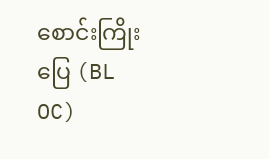စောင်းကြိုးပြေ (BL OC)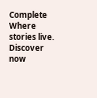Complete Where stories live. Discover now